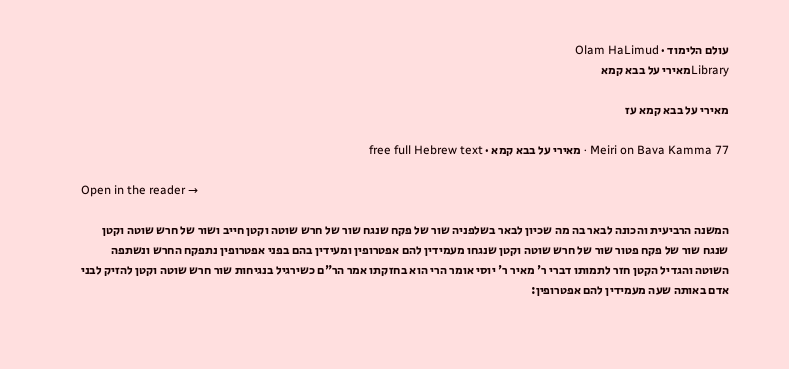עולם הלימוד · Olam HaLimud
Libraryמאירי על בבא קמא

מאירי על בבא קמא עז

Meiri on Bava Kamma 77 · מאירי על בבא קמא · free full Hebrew text

Open in the reader →

המשנה הרביעית והכונה לבאר בה מה שכיון לבאר בשלפניה שור של פקח שנגח שור של חרש שוטה וקטן חייב ושור של חרש שוטה וקטן שנגח שור של פקח פטור שור של חרש שוטה וקטן שנגחו מעמידין להם אפטרופין ומעידין בהם בפני אפטרופין נתפקח החרש ונשתפה השוטה והגדיל הקטן חזר לתמותו דברי ר' מאיר ר' יוסי אומר הרי הוא בחזקתו אמר הר"ם כשירגיל בנגיחות שור חרש שוטה וקטן להזיק לבני אדם באותה שעה מעמידין להם אפטרופין: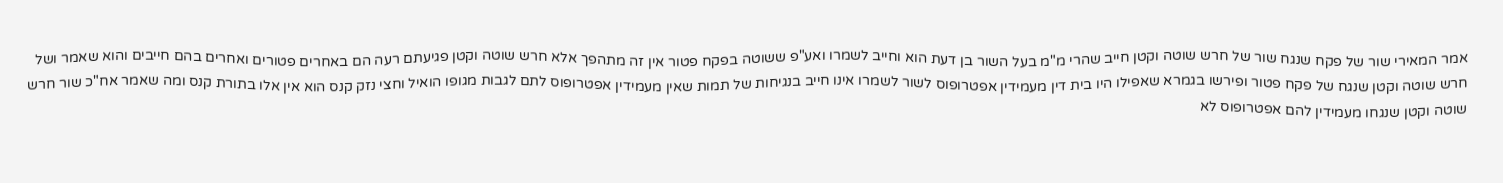אמר המאירי שור של פקח שנגח שור של חרש שוטה וקטן חייב שהרי מ"מ בעל השור בן דעת הוא וחייב לשמרו ואע"פ ששוטה בפקח פטור אין זה מתהפך אלא חרש שוטה וקטן פגיעתם רעה הם באחרים פטורים ואחרים בהם חייבים והוא שאמר ושל חרש שוטה וקטן שנגח של פקח פטור ופירשו בגמרא שאפילו היו בית דין מעמידין אפטרופוס לשור לשמרו אינו חייב בנגיחות של תמות שאין מעמידין אפטרופוס לתם לגבות מגופו הואיל וחצי נזק קנס הוא אין אלו בתורת קנס ומה שאמר אח"כ שור חרש שוטה וקטן שנגחו מעמידין להם אפטרופוס לא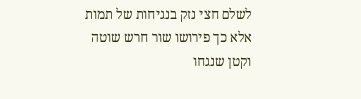לשלם חצי נזק בנגיחות של תמות אלא כך פירושו שור חרש שוטה וקטן שנגחו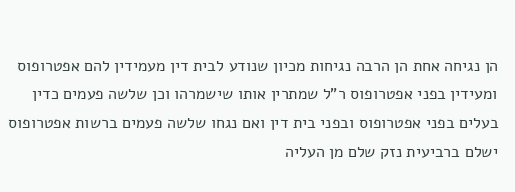הן נגיחה אחת הן הרבה נגיחות מכיון שנודע לבית דין מעמידין להם אפטרופוס ומעידין בפני אפטרופוס ר"ל שמתרין אותו שישמרהו וכן שלשה פעמים כדין בעלים בפני אפטרופוס ובפני בית דין ואם נגחו שלשה פעמים ברשות אפטרופוס ישלם ברביעית נזק שלם מן העליה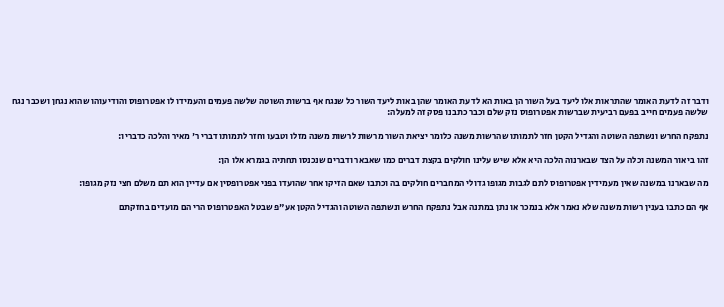ודבר זה לדעת האומר שהתראות אלו ליעד בעל השור הן באות הא לדעת האומר שהן באות ליעד השור כל שנגח אף ברשות השוטה שלשה פעמים והעמידו לו אפטרופוס והודיעוהו שהוא נגחן ושכבר נגח שלשה פעמים חייב בפעם רביעית שברשות אפטרופוס נזק שלם וכבר כתבנו פסק זה למעלה:

נתפקח החרש ונשתפה השוטה והגדיל הקטן חזר לתמותו שהרשות משנה כלומר יציאת השור מרשות לרשות משנה מזלו וטבעו וחזר לתמותו דברי ר' מאיר והלכה כדבריו:

זהו ביאור המשנה וכלה על הצד שבארנוה הלכה היא אלא שיש עלינו חולקים בקצת דברים כמו שאבאר ודברים שנכנסו תחתיה בגמרא אלו הן:

מה שבארנו במשנה שאין מעמידין אפטרופוס לתם לגבות מגופו גדולי המחברים חולקים בה וכתבו שאם הזיקו אחר שהועדו בפני אפטרופסין אם עדיין הוא תם משלם חצי נזק מגופו:

אף הם כתבו בענין רשות משנה שלא נאמר אלא בנמכר או נתן במתנה אבל נתפקח החרש ונשתפה השוטה והגדיל הקטן אע"פ שבטל האפטרופוס הרי הם מועדים בחזקתם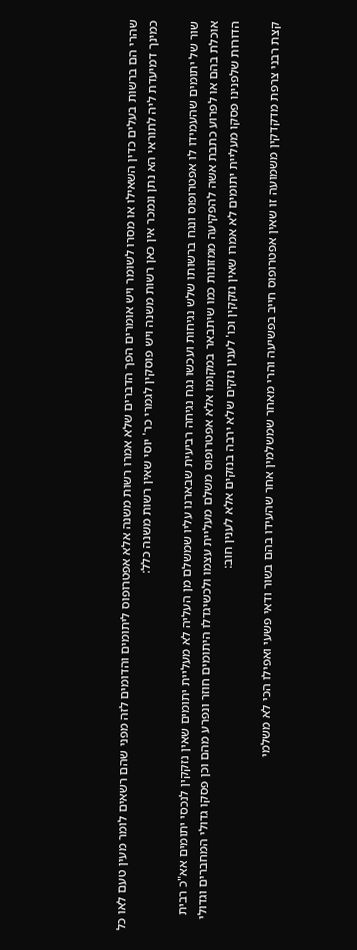שהרי הם ברשות בעלים כדין השאילו או מסרו לשומר ויש אומרים הפך הדברים שלא אמרו רשות משנה אלא אפטרופוס ליתומים והדומים לזה מפני שהם רשאים לומר מעין טעם לאו כל כמינך דמיעדת ליה לתוראי הא נתן ונמכר אין כאן רשות משנה ויש פוסקין לגמרי כר' יוסי שאין רשות משנה כלל:

שור של יתומים שהעמידו לו אפטרופוס ונגח ברשותו שלש נגיחות ועכשו נגח נגיחה רביעית שבארנו עליו שמשלם מן העליה לא מעליית יתומים שאין נזקקין לנכסי יתומים אא"כ רבית אוכלת בהם או לפרוע כתבת אשה להפקיעה ממזונות כמו שיתבאר במקומו אלא אפטרופוס משלם מעליית עצמו ולכשיגדלו היתומים חוזר ונפרע מהם וכן פסקו גדולי המחברים וגדולי הדורות שלפנינו פסקו מעליית יתומים לא אמרו שאין נזקקין וכו' לענין נזקים שלא ירבה בנזקים אלא לענין חוב:

קצת רבני צרפת מדקדקין משמועה זו שאין אפטרופוס חייב בפשיעה והרי מאחר שמשלמין אחר שהעידו בהם בשור ודאי פשעי ואפילו הכי לא משלמי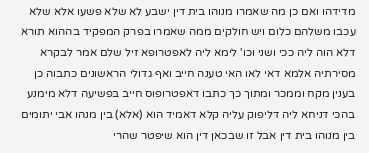מדידהו ואם כן מה שאמרו מנוהו בית דין ישבע לא שלא פשעו אלא שלא עכבו משלהם כלום ויש חולקים ממה שאמרו בפרק המפקיד בההוא תורא דלא הוה ליה ככי ושני וכו' לימא ליה לאפטרופא זיל שלם אמר לבקרא מסירתיה אלמא דאי לאו האי טענה חייב ואף גדולי הראשונים כתבוה כן בענין מקח וממכר ומתוך כך כתבו דאפטרופוס חייב בפשיעה דלא מימנע בהכי דניחא ליה דליפוק עליה קלא דאמיד הוא (אלא) בין מנהו אבי יתומים בין מנוהו בית דין אבל זו שבכאן דין הוא שיפטר שהרי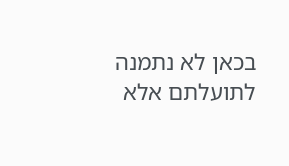בכאן לא נתמנה לתועלתם אלא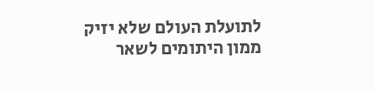לתועלת העולם שלא יזיק ממון היתומים לשאר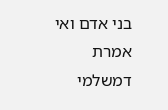בני אדם ואי אמרת דמשלמי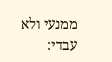ממנעי ולא עבדי: